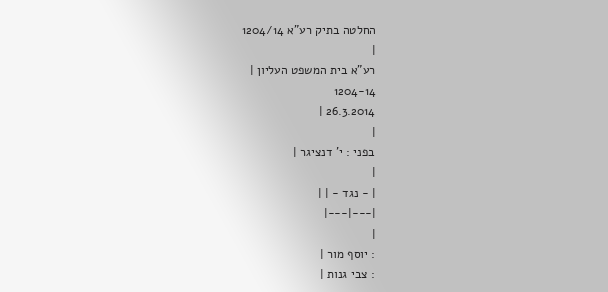החלטה בתיק רע"א 1204/14
|
רע"א בית המשפט העליון |
1204-14
26.3.2014 |
|
בפני : י' דנציגר |
|
| - נגד - | |
|---|---|
|
: יוסף מור |
: צבי גנות |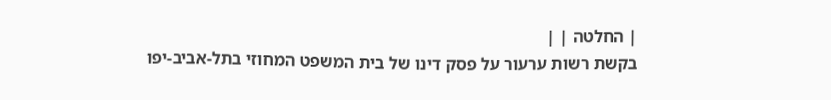| החלטה | |
בקשת רשות ערעור על פסק דינו של בית המשפט המחוזי בתל-אביב-יפו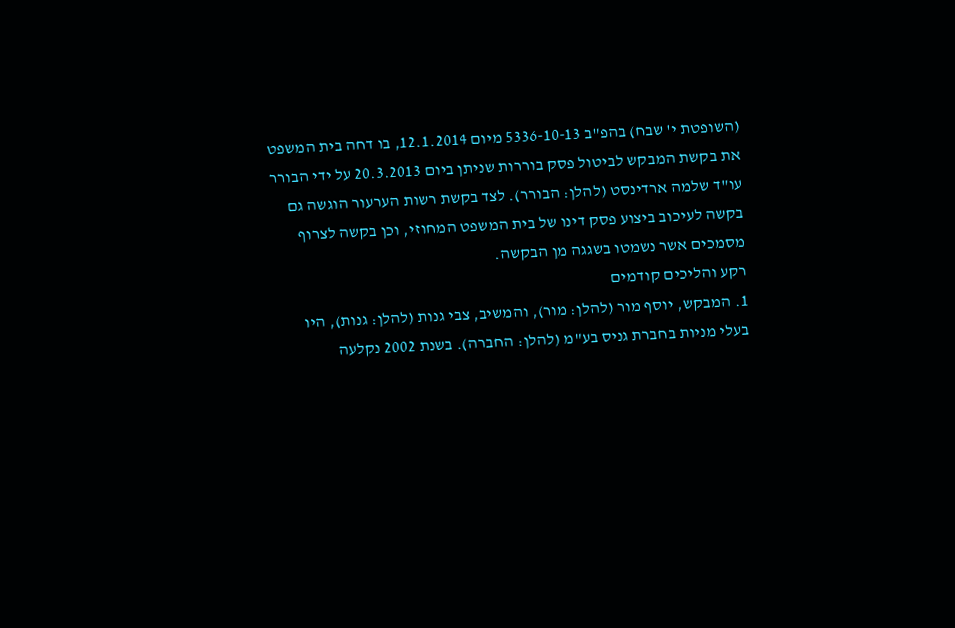(השופטת י' שבח) בהפ"ב 5336-10-13 מיום 12.1.2014, בו דחה בית המשפט את בקשת המבקש לביטול פסק בוררות שניתן ביום 20.3.2013 על ידי הבורר עו"ד שלמה ארדינסט (להלן: הבורר). לצד בקשת רשות הערעור הוגשה גם בקשה לעיכוב ביצוע פסק דינו של בית המשפט המחוזי, וכן בקשה לצרוף מסמכים אשר נשמטו בשגגה מן הבקשה.
רקע והליכים קודמים
1. המבקש, יוסף מור (להלן: מור), והמשיב, צבי גנות (להלן: גנות), היו בעלי מניות בחברת גניס בע"מ (להלן: החברה). בשנת 2002 נקלעה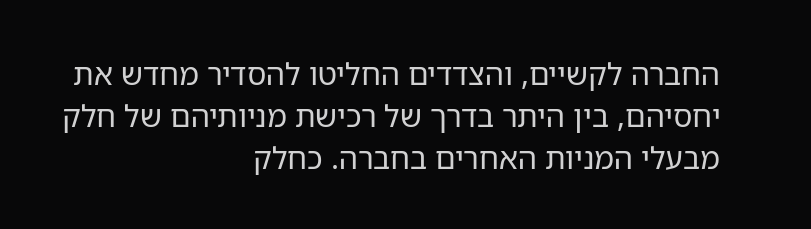החברה לקשיים, והצדדים החליטו להסדיר מחדש את יחסיהם, בין היתר בדרך של רכישת מניותיהם של חלק מבעלי המניות האחרים בחברה. כחלק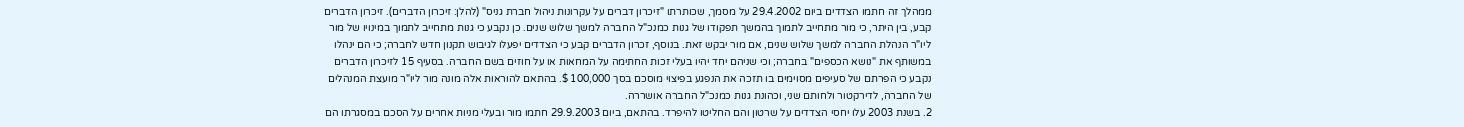ממהלך זה חתמו הצדדים ביום 29.4.2002 על מסמך, שכותרתו "זיכרון דברים על עקרונות ניהול חברת גניס" (להלן: זיכרון הדברים). זיכרון הדברים קבע, בין היתר, כי מור מתחייב לתמוך בהמשך תפקודו של גנות כמנכ"ל החברה למשך שלוש שנים. כן נקבע כי גנות מתחייב לתמוך במינויו של מור ליו"ר הנהלת החברה למשך שלוש שנים, אם מור יבקש זאת. בנוסף, זכרון הדברים קבע כי הצדדים יפעלו לגיבוש תקנון חדש לחברה; כי הם ינהלו במשותף את "נושא הכספים" בחברה; וכי שניהם יחד יהיו בעלי זכות החתימה על המחאות או על חוזים בשם החברה. בסעיף 15 לזיכרון הדברים נקבע כי הפרתם של סעיפים מסוימים בו תזכה את הנפגע בפיצוי מוסכם בסך 100,000 $. בהתאם להוראות אלה מונה מור ליו"ר מועצת המנהלים של החברה, לדירקטור ולחותם שני, וכהונת גנות כמנכ"ל החברה אושררה.
2. בשנת 2003 עלו יחסי הצדדים על שרטון והם החליטו להיפרד. בהתאם, ביום 29.9.2003 חתמו מור ובעלי מניות אחרים על הסכם במסגרתו הם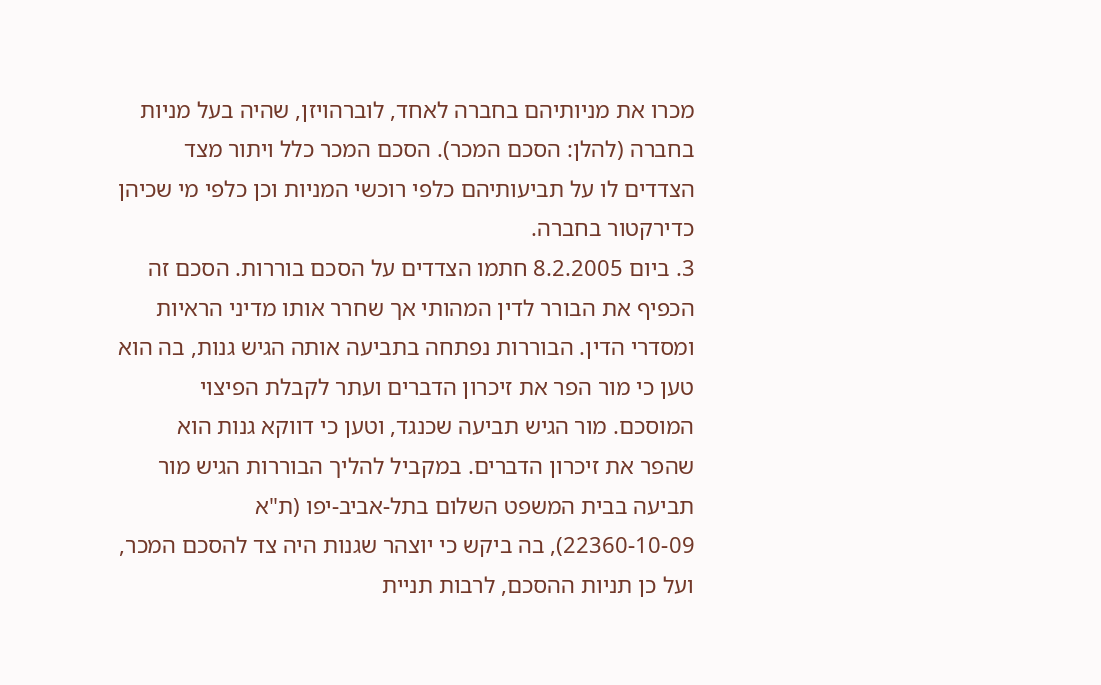מכרו את מניותיהם בחברה לאחד, לוברהויזן, שהיה בעל מניות בחברה (להלן: הסכם המכר). הסכם המכר כלל ויתור מצד הצדדים לו על תביעותיהם כלפי רוכשי המניות וכן כלפי מי שכיהן כדירקטור בחברה.
3. ביום 8.2.2005 חתמו הצדדים על הסכם בוררות. הסכם זה הכפיף את הבורר לדין המהותי אך שחרר אותו מדיני הראיות ומסדרי הדין. הבוררות נפתחה בתביעה אותה הגיש גנות, בה הוא טען כי מור הפר את זיכרון הדברים ועתר לקבלת הפיצוי המוסכם. מור הגיש תביעה שכנגד, וטען כי דווקא גנות הוא שהפר את זיכרון הדברים. במקביל להליך הבוררות הגיש מור תביעה בבית המשפט השלום בתל-אביב-יפו (ת"א 22360-10-09), בה ביקש כי יוצהר שגנות היה צד להסכם המכר, ועל כן תניות ההסכם, לרבות תניית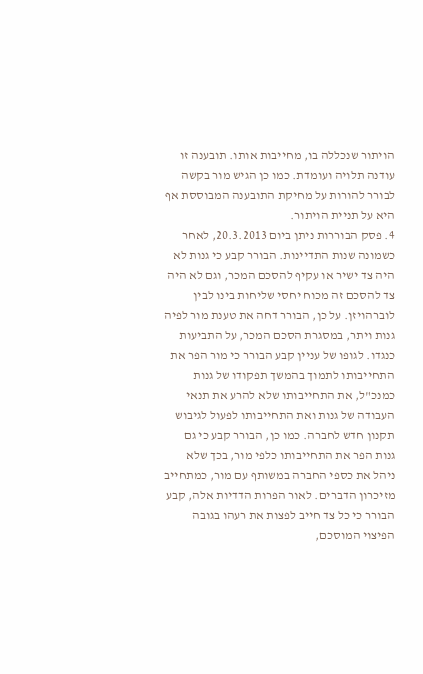הויתור שנכללה בו, מחייבות אותו. תובענה זו עודנה תלויה ועומדת. כמו כן הגיש מור בקשה לבורר להורות על מחיקת התובענה המבוססת אף היא על תניית הויתור.
4. פסק הבוררות ניתן ביום 20.3.2013, לאחר כשמונה שנות התדיינות. הבורר קבע כי גנות לא היה צד ישיר או עקיף להסכם המכר, וגם לא היה צד להסכם זה מכוח יחסי שליחות בינו לבין לוברהויזן. על כן, הבורר דחה את טענת מור לפיה גנות ויתר, במסגרת הסכם המכר, על התביעות כנגדו. לגופו של עניין קבע הבורר כי מור הפר את התחייבותו לתמוך בהמשך תפקודו של גנות כמנכ"ל, את התחייבותו שלא להרע את תנאי העבודה של גנות ואת התחייבותו לפעול לגיבוש תקנון חדש לחברה. כמו כן, הבורר קבע כי גם גנות הפר את התחייבותו כלפי מור, בכך שלא ניהל את כספי החברה במשותף עם מור, כמתחייב מזיכרון הדברים. לאור הפרות הדדיות אלה, קבע הבורר כי כל צד חייב לפצות את רעהו בגובה הפיצוי המוסכם,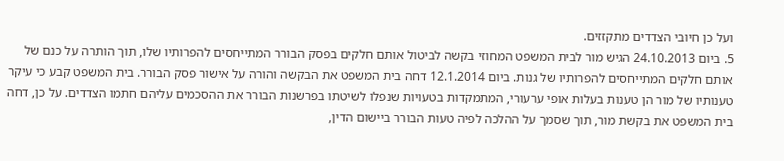ועל כן חיובי הצדדים מתקזזים.
5. ביום 24.10.2013 הגיש מור לבית המשפט המחוזי בקשה לביטול אותם חלקים בפסק הבורר המתייחסים להפרותיו שלו, תוך הותרה על כנם של אותם חלקים המתייחסים להפרותיו של גנות. ביום 12.1.2014 דחה בית המשפט את הבקשה והורה על אישור פסק הבורר. בית המשפט קבע כי עיקר טענותיו של מור הן טענות בעלות אופי ערעורי, המתמקדות בטעויות שנפלו לשיטתו בפרשנות הבורר את ההסכמים עליהם חתמו הצדדים. על כן, דחה בית המשפט את בקשת מור, תוך שסמך על ההלכה לפיה טעות הבורר ביישום הדין,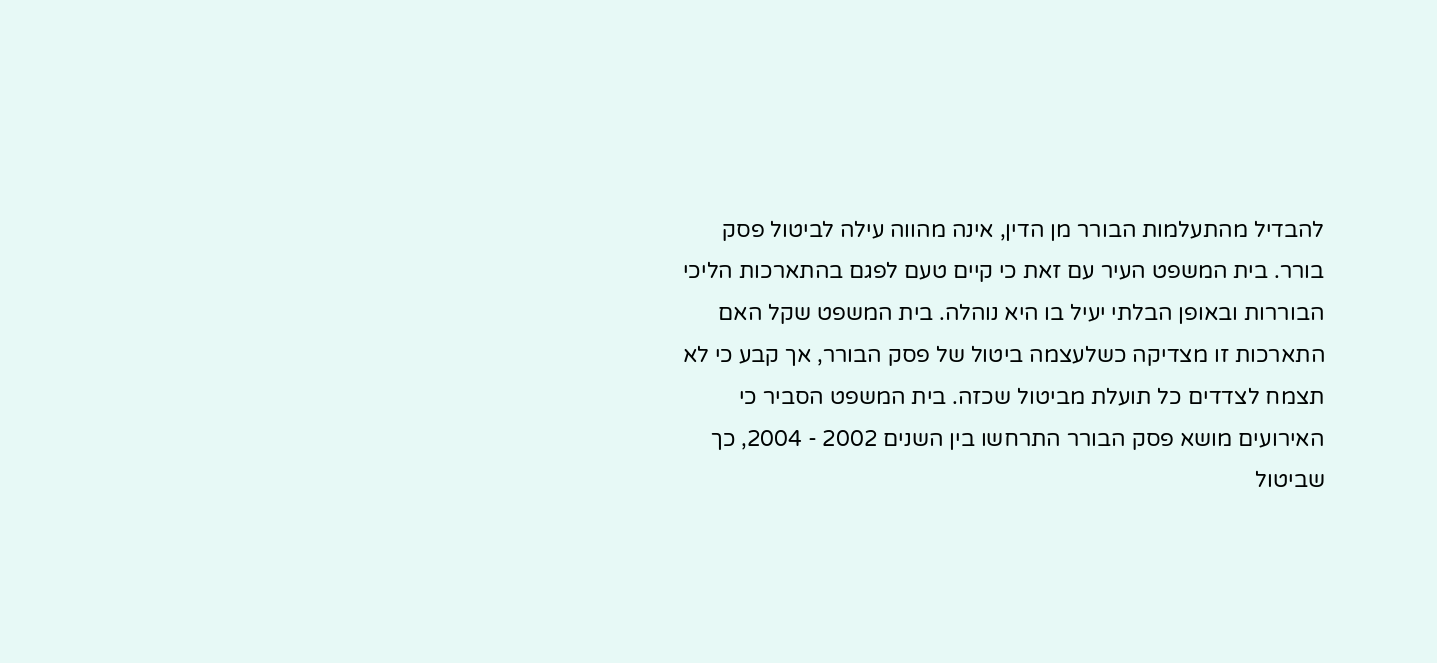להבדיל מהתעלמות הבורר מן הדין, אינה מהווה עילה לביטול פסק בורר. בית המשפט העיר עם זאת כי קיים טעם לפגם בהתארכות הליכי הבוררות ובאופן הבלתי יעיל בו היא נוהלה. בית המשפט שקל האם התארכות זו מצדיקה כשלעצמה ביטול של פסק הבורר, אך קבע כי לא תצמח לצדדים כל תועלת מביטול שכזה. בית המשפט הסביר כי האירועים מושא פסק הבורר התרחשו בין השנים 2002 - 2004, כך שביטול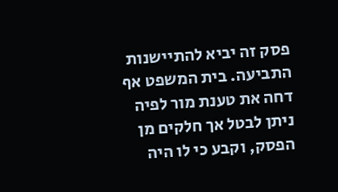פסק זה יביא להתיישנות התביעה. בית המשפט אף דחה את טענת מור לפיה ניתן לבטל אך חלקים מן הפסק, וקבע כי לו היה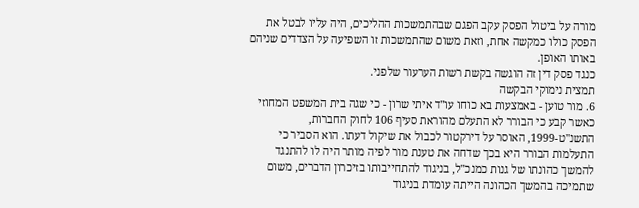מורה על ביטול הפסק עקב הפגם שבהתמשכות ההליכים, היה עליו לבטל את הפסק כולו כמקשה אחת, וזאת משום שהתמשכות זו השפיעה על הצדדים שניהם באותו האופן.
כנגד פסק דין זה הוגשה בקשת רשות הערעור שלפני.
תמצית נימוקי הבקשה
6. מור טוען - באמצעות בא כוחו עו"ד איתי שרון - כי שגה בית המשפט המחוזי כאשר קבע כי הבורר לא התעלם מהוראת סעיף 106 לחוק החברות, התשנ"ט-1999, האוסר על דירקטור לכבול את שיקול דעתו. הוא הסביר כי התעלמות הבורר היא בכך שדחה את טענת מור לפיה מותר היה לו להתנגד להמשך כהונתו של גנות כמנכ"ל, בניגוד להתחייבותו בזיכרון הדברים, משום שתמיכה בהמשך הכהונה הייתה עומדת בניגוד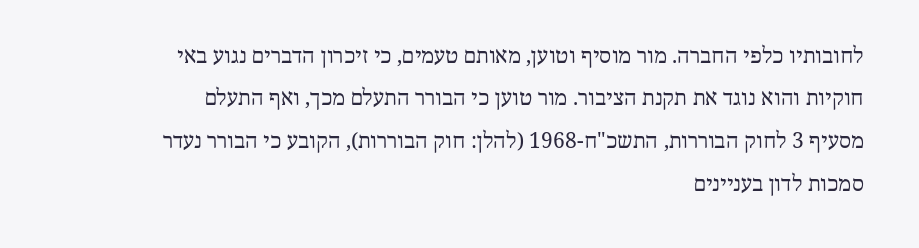לחובותיו כלפי החברה. מור מוסיף וטוען, מאותם טעמים, כי זיכרון הדברים נגוע באי חוקיות והוא נוגד את תקנת הציבור. מור טוען כי הבורר התעלם מכך, ואף התעלם מסעיף 3 לחוק הבוררות, התשכ"ח-1968 (להלן: חוק הבוררות), הקובע כי הבורר נעדר סמכות לדון בעניינים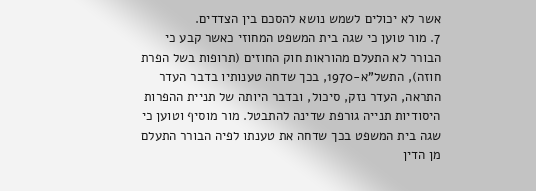אשר לא יכולים לשמש נושא להסכם בין הצדדים.
7. מור טוען כי שגה בית המשפט המחוזי כאשר קבע כי הבורר לא התעלם מהוראות חוק החוזים (תרופות בשל הפרת חוזה), התשל"א-1970, בכך שדחה טענותיו בדבר העדר התראה, העדר נזק, סיכול, ובדבר היותה של תניית ההפרות היסודיות תנייה גורפת שדינה להתבטל. מור מוסיף וטוען כי שגה בית המשפט בכך שדחה את טענתו לפיה הבורר התעלם מן הדין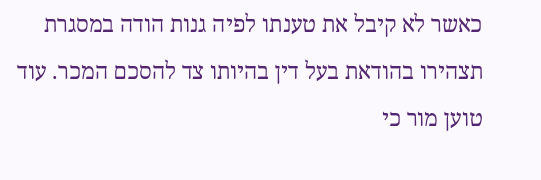כאשר לא קיבל את טענתו לפיה גנות הודה במסגרת תצהירו בהודאת בעל דין בהיותו צד להסכם המכר. עוד טוען מור כי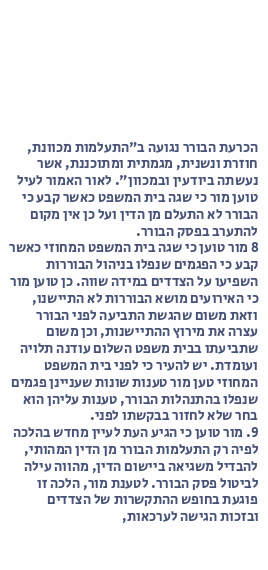הכרעת הבורר נגועה ב"התעלמות מכוונת, חוזרת ונשנית, מגמתית ומתוכננת, אשר נעשתה ביודעין ובמכוון". לאור האמור לעיל טוען מור כי שגה בית המשפט כאשר קבע כי הבורר לא התעלם מן הדין ועל כן אין מקום להתערב בפסק הבורר.
8 מור טוען כי שגה בית המשפט המחוזי כאשר קבע כי הפגמים שנפלו בניהול הבוררות השפיעו על הצדדים במידה שווה. כן טוען מור כי האירועים מושא הבוררות לא התיישנו, וזאת משום שהגשת התביעה לפני הבורר עצרה את מירוץ ההתיישנות, וכן משום שתביעתו בבית משפט השלום עודנה תלויה ועומדת. יש להעיר כי לפני בית המשפט המחוזי טען מור טענות שונות שעניינן פגמים שנפלו בהתנהלות הבורר, טענות עליהן הוא בחר שלא לחזור בבקשתו לפני.
9. מור טוען כי הגיע העת לעיין מחדש בהלכה לפיה רק התעלמות הבורר מן הדין המהותי, להבדיל משגיאה ביישום הדין, מהווה עילה לביטול פסק הבורר. לטענת מור, הלכה זו פוגעת בחופש ההתקשרות של הצדדים ובזכות הגישה לערכאות,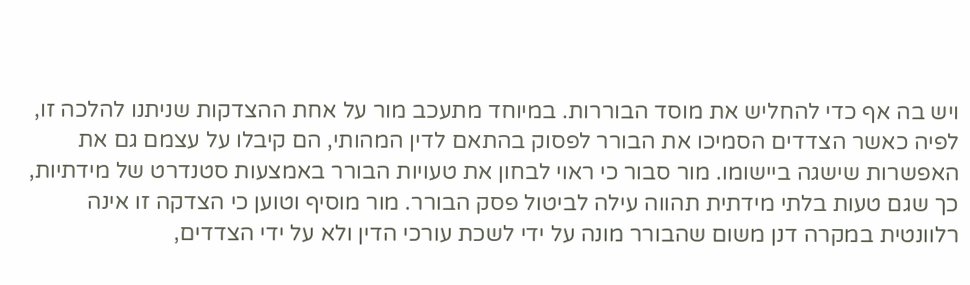ויש בה אף כדי להחליש את מוסד הבוררות. במיוחד מתעכב מור על אחת ההצדקות שניתנו להלכה זו, לפיה כאשר הצדדים הסמיכו את הבורר לפסוק בהתאם לדין המהותי, הם קיבלו על עצמם גם את האפשרות שישגה ביישומו. מור סבור כי ראוי לבחון את טעויות הבורר באמצעות סטנדרט של מידתיות, כך שגם טעות בלתי מידתית תהווה עילה לביטול פסק הבורר. מור מוסיף וטוען כי הצדקה זו אינה רלוונטית במקרה דנן משום שהבורר מונה על ידי לשכת עורכי הדין ולא על ידי הצדדים,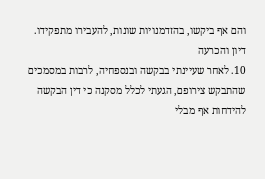והם אף ביקשו, בהזדמנויות שונות, להעבירו מתפקידו.
דיון והכרעה
10. לאחר שעיינתי בבקשה ובנספחיה, לרבות במסמכים שהתבקש צירופם, הגעתי לכלל מסקנה כי דין הבקשה להידחות אף מבלי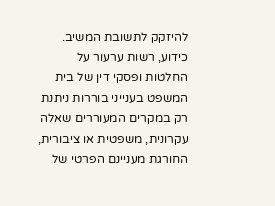להיזקק לתשובת המשיב. כידוע, רשות ערעור על החלטות ופסקי דין של בית המשפט בענייני בוררות ניתנת רק במקרים המעוררים שאלה עקרונית, משפטית או ציבורית, החורגת מעניינם הפרטי של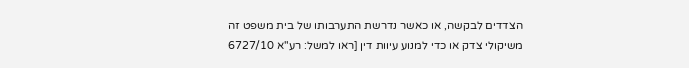הצדדים לבקשה, או כאשר נדרשת התערבותו של בית משפט זה משיקולי צדק או כדי למנוע עיוות דין [ראו למשל: רע"א 6727/10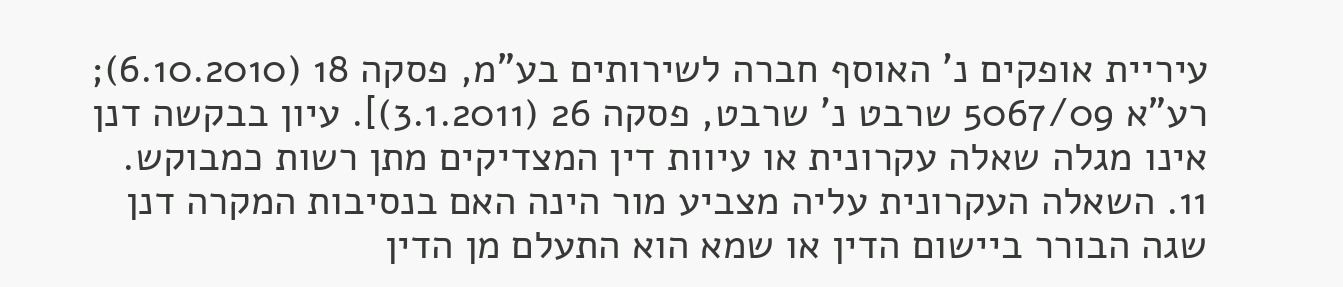עיריית אופקים נ' האוסף חברה לשירותים בע"מ, פסקה 18 (6.10.2010); רע"א 5067/09 שרבט נ' שרבט, פסקה 26 (3.1.2011)]. עיון בבקשה דנן אינו מגלה שאלה עקרונית או עיוות דין המצדיקים מתן רשות כמבוקש.
11. השאלה העקרונית עליה מצביע מור הינה האם בנסיבות המקרה דנן שגה הבורר ביישום הדין או שמא הוא התעלם מן הדין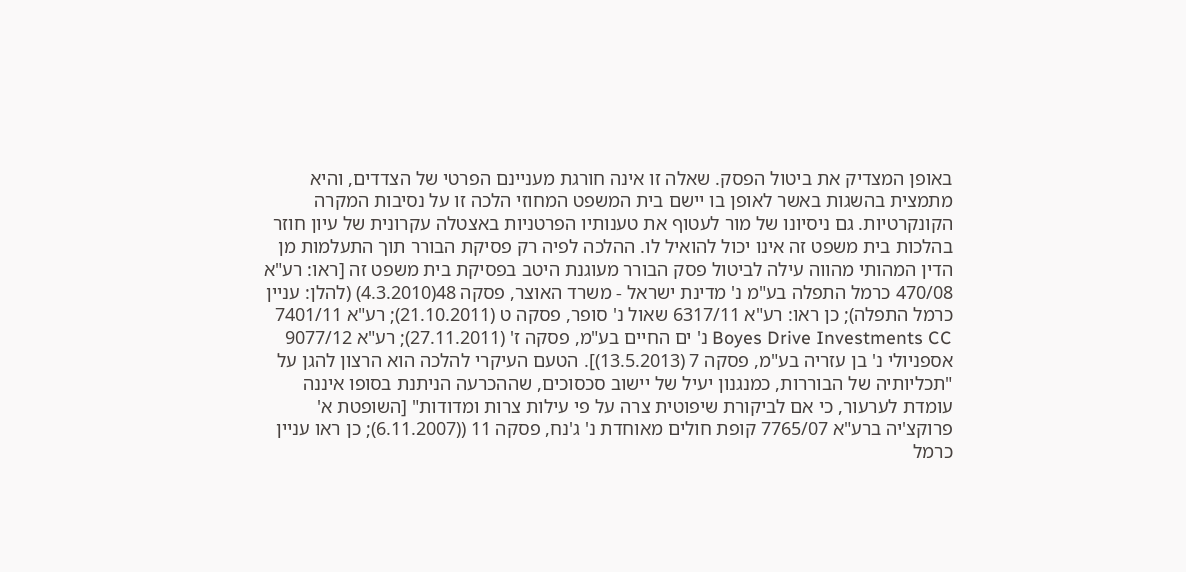באופן המצדיק את ביטול הפסק. שאלה זו אינה חורגת מעניינם הפרטי של הצדדים, והיא מתמצית בהשגות באשר לאופן בו יישם בית המשפט המחוזי הלכה זו על נסיבות המקרה הקונקרטיות. גם ניסיונו של מור לעטוף את טענותיו הפרטניות באצטלה עקרונית של עיון חוזר בהלכות בית משפט זה אינו יכול להואיל לו. ההלכה לפיה רק פסיקת הבורר תוך התעלמות מן הדין המהותי מהווה עילה לביטול פסק הבורר מעוגנת היטב בפסיקת בית משפט זה [ראו: רע"א 470/08 כרמל התפלה בע"מ נ' מדינת ישראל - משרד האוצר, פסקה 48(4.3.2010) (להלן: עניין כרמל התפלה); כן ראו: רע"א 6317/11 שאול נ' סופר, פסקה ט (21.10.2011); רע"א 7401/11 Boyes Drive Investments CC נ' ים החיים בע"מ, פסקה ז' (27.11.2011); רע"א 9077/12 אספניולי נ' בן עזריה בע"מ, פסקה 7 (13.5.2013)]. הטעם העיקרי להלכה הוא הרצון להגן על "תכליותיה של הבוררות, כמנגנון יעיל של יישוב סכסוכים, שההכרעה הניתנת בסופו איננה עומדת לערעור, כי אם לביקורת שיפוטית צרה על פי עילות צרות ומדודות" [השופטת א' פרוקצ'יה ברע"א 7765/07 קופת חולים מאוחדת נ' ג'נח, פסקה 11 ((6.11.2007); כן ראו עניין כרמל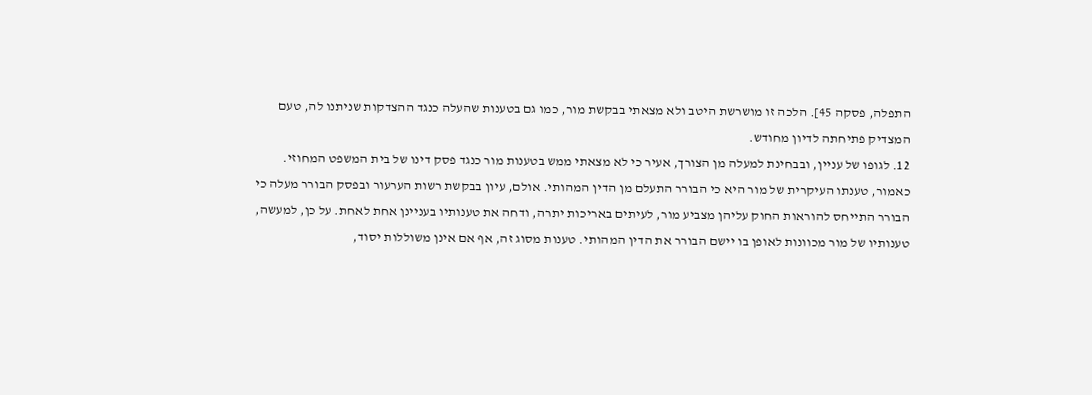התפלה, פסקה 45]. הלכה זו מושרשת היטב ולא מצאתי בבקשת מור, כמו גם בטענות שהעלה כנגד ההצדקות שניתנו לה, טעם המצדיק פתיחתה לדיון מחודש.
12. לגופו של עניין, ובבחינת למעלה מן הצורך, אעיר כי לא מצאתי ממש בטענות מור כנגד פסק דינו של בית המשפט המחוזי. כאמור, טענתו העיקרית של מור היא כי הבורר התעלם מן הדין המהותי. אולם, עיון בבקשת רשות הערעור ובפסק הבורר מעלה כי הבורר התייחס להוראות החוק עליהן מצביע מור, לעיתים באריכות יתרה, ודחה את טענותיו בעניינן אחת לאחת. על כן, למעשה, טענותיו של מור מכוונות לאופן בו יישם הבורר את הדין המהותי. טענות מסוג זה, אף אם אינן משוללות יסוד,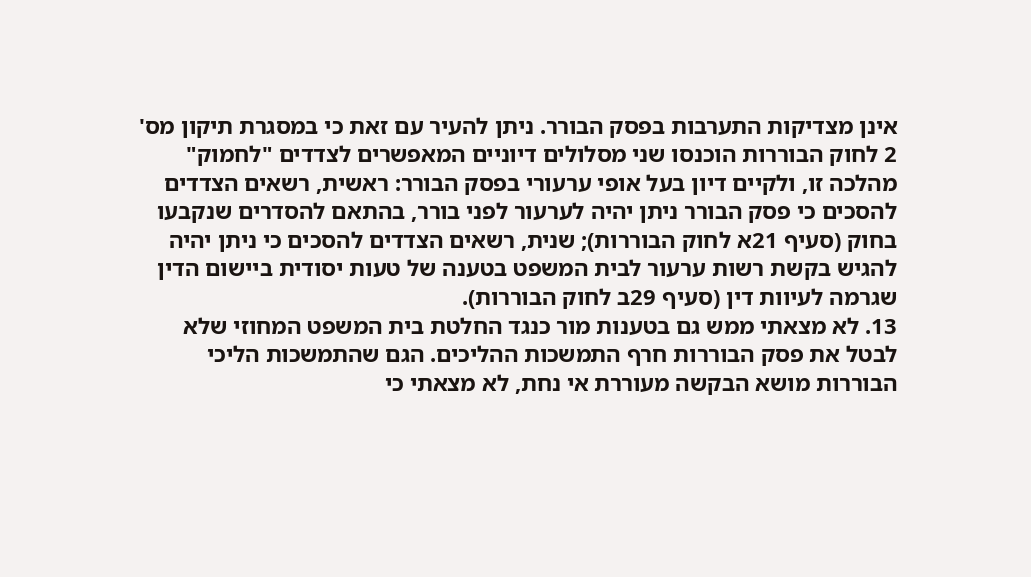אינן מצדיקות התערבות בפסק הבורר. ניתן להעיר עם זאת כי במסגרת תיקון מס' 2 לחוק הבוררות הוכנסו שני מסלולים דיוניים המאפשרים לצדדים "לחמוק" מהלכה זו, ולקיים דיון בעל אופי ערעורי בפסק הבורר: ראשית, רשאים הצדדים להסכים כי פסק הבורר ניתן יהיה לערעור לפני בורר, בהתאם להסדרים שנקבעו בחוק (סעיף 21א לחוק הבוררות); שנית, רשאים הצדדים להסכים כי ניתן יהיה להגיש בקשת רשות ערעור לבית המשפט בטענה של טעות יסודית ביישום הדין שגרמה לעיוות דין (סעיף 29ב לחוק הבוררות).
13. לא מצאתי ממש גם בטענות מור כנגד החלטת בית המשפט המחוזי שלא לבטל את פסק הבוררות חרף התמשכות ההליכים. הגם שהתמשכות הליכי הבוררות מושא הבקשה מעוררת אי נחת, לא מצאתי כי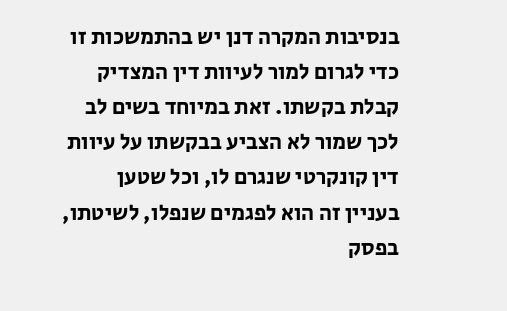בנסיבות המקרה דנן יש בהתמשכות זו כדי לגרום למור לעיוות דין המצדיק קבלת בקשתו. זאת במיוחד בשים לב לכך שמור לא הצביע בבקשתו על עיוות דין קונקרטי שנגרם לו, וכל שטען בעניין זה הוא לפגמים שנפלו, לשיטתו, בפסק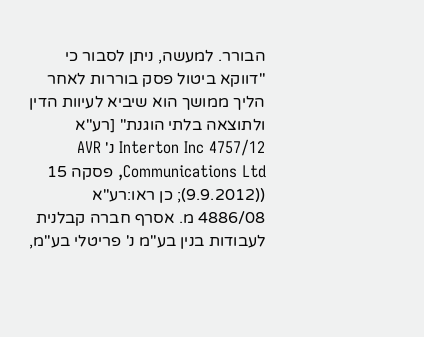הבורר. למעשה, ניתן לסבור כי "דווקא ביטול פסק בוררות לאחר הליך ממושך הוא שיביא לעיוות הדין ולתוצאה בלתי הוגנת" [רע"א 4757/12 Interton Inc נ' AVR Communications Ltd, פסקה 15 ((9.9.2012); כן ראו:רע"א 4886/08 מ. אסרף חברה קבלנית לעבודות בנין בע"מ נ' פריטלי בע"מ,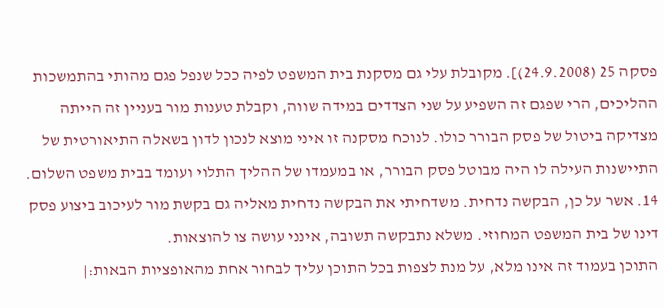פסקה 25 (24.9.2008)]. מקובלת עלי גם מסקנת בית המשפט לפיה ככל שנפל פגם מהותי בהתמשכות ההליכים, הרי שפגם זה השפיע על שני הצדדים במידה שווה, וקבלת טענות מור בעניין זה הייתה מצדיקה ביטול של פסק הבורר כולו. לנוכח מסקנה זו איני מוצא לנכון לדון בשאלה התיאורטית של התיישנות העילה לו היה מבוטל פסק הבורר, או במעמדו של ההליך התלוי ועומד בבית משפט השלום.
14. אשר על כן, הבקשה נדחית. משדחיתי את הבקשה נדחית מאליה גם בקשת מור לעיכוב ביצוע פסק דינו של בית המשפט המחוזי. משלא נתבקשה תשובה, אינני עושה צו להוצאות.
התוכן בעמוד זה אינו מלא, על מנת לצפות בכל התוכן עליך לבחור אחת מהאופציות הבאות:|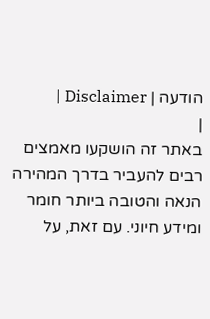הודעה | Disclaimer |
|
באתר זה הושקעו מאמצים רבים להעביר בדרך המהירה הנאה והטובה ביותר חומר ומידע חיוני. עם זאת, על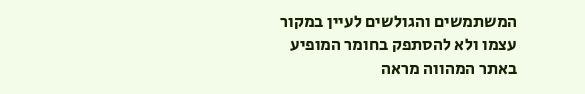המשתמשים והגולשים לעיין במקור עצמו ולא להסתפק בחומר המופיע באתר המהווה מראה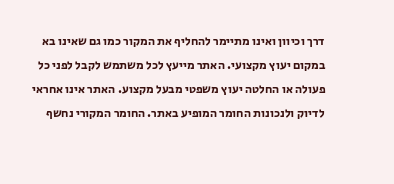דרך וכיוון ואינו מתיימר להחליף את המקור כמו גם שאינו בא במקום יעוץ מקצועי. האתר מייעץ לכל משתמש לקבל לפני כל פעולה או החלטה יעוץ משפטי מבעל מקצוע. האתר אינו אחראי לדיוק ולנכונות החומר המופיע באתר. החומר המקורי נחשף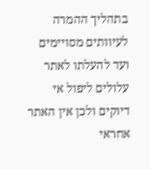בתהליך ההמרה לעיוותים מסויימים ועד להעלתו לאתר עלולים ליפול אי דיוקים ולכן אין האתר אחראי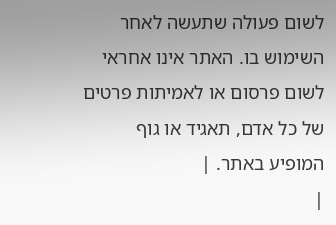לשום פעולה שתעשה לאחר השימוש בו. האתר אינו אחראי לשום פרסום או לאמיתות פרטים של כל אדם, תאגיד או גוף המופיע באתר. |
|